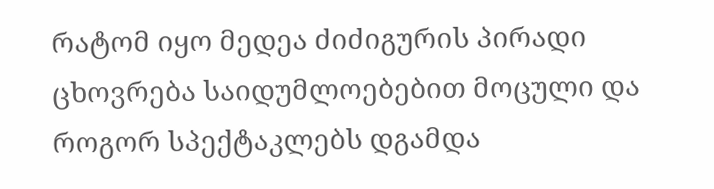რატომ იყო მედეა ძიძიგურის პირადი ცხოვრება საიდუმლოებებით მოცული და როგორ სპექტაკლებს დგამდა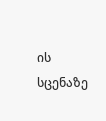ის სცენაზე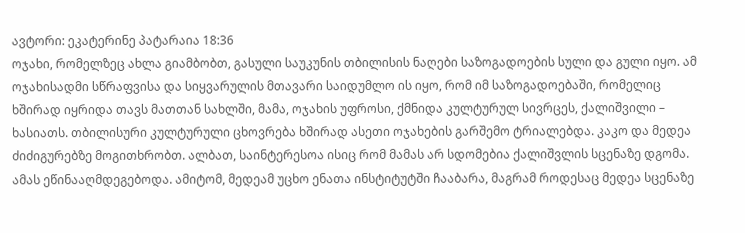ავტორი: ეკატერინე პატარაია 18:36
ოჯახი, რომელზეც ახლა გიამბობთ, გასული საუკუნის თბილისის ნაღები საზოგადოების სული და გული იყო. ამ ოჯახისადმი სწრაფვისა და სიყვარულის მთავარი საიდუმლო ის იყო, რომ იმ საზოგადოებაში, რომელიც ხშირად იყრიდა თავს მათთან სახლში, მამა, ოჯახის უფროსი, ქმნიდა კულტურულ სივრცეს, ქალიშვილი – ხასიათს. თბილისური კულტურული ცხოვრება ხშირად ასეთი ოჯახების გარშემო ტრიალებდა. კაკო და მედეა ძიძიგურებზე მოგითხრობთ. ალბათ, საინტერესოა ისიც რომ მამას არ სდომებია ქალიშვლის სცენაზე დგომა. ამას ეწინააღმდეგებოდა. ამიტომ, მედეამ უცხო ენათა ინსტიტუტში ჩააბარა, მაგრამ როდესაც მედეა სცენაზე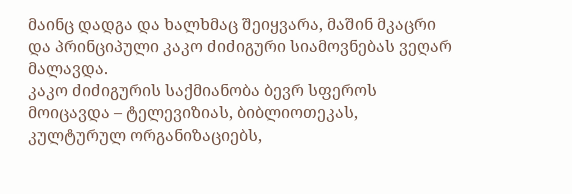მაინც დადგა და ხალხმაც შეიყვარა, მაშინ მკაცრი და პრინციპული კაკო ძიძიგური სიამოვნებას ვეღარ მალავდა.
კაკო ძიძიგურის საქმიანობა ბევრ სფეროს მოიცავდა – ტელევიზიას, ბიბლიოთეკას, კულტურულ ორგანიზაციებს,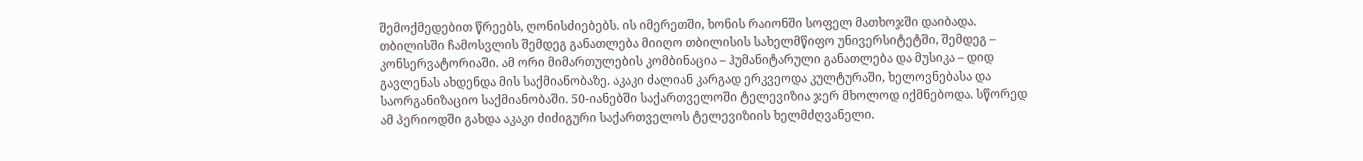შემოქმედებით წრეებს, ღონისძიებებს. ის იმერეთში, ხონის რაიონში სოფელ მათხოჯში დაიბადა. თბილისში ჩამოსვლის შემდეგ განათლება მიიღო თბილისის სახელმწიფო უნივერსიტეტში, შემდეგ – კონსერვატორიაში. ამ ორი მიმართულების კომბინაცია – ჰუმანიტარული განათლება და მუსიკა – დიდ გავლენას ახდენდა მის საქმიანობაზე. აკაკი ძალიან კარგად ერკვეოდა კულტურაში, ხელოვნებასა და საორგანიზაციო საქმიანობაში. 50-იანებში საქართველოში ტელევიზია ჯერ მხოლოდ იქმნებოდა. სწორედ ამ პერიოდში გახდა აკაკი ძიძიგური საქართველოს ტელევიზიის ხელმძღვანელი.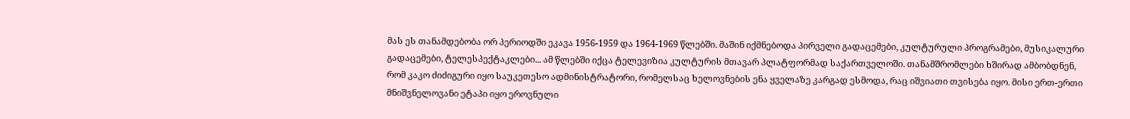მას ეს თანამდებობა ორ პერიოდში ეკავა 1956-1959 და 1964-1969 წლებში. მაშინ იქმნებოდა პირველი გადაცემები, კულტურული პროგრამები, მუსიკალური გადაცემები, ტელესპექტაკლები... ამ წლებში იქცა ტელევიზია კულტურის მთავარ პლატფორმად საქართველოში. თანამშრომლები ხშირად ამბობდნენ, რომ კაკო ძიძიგური იყო საუკეთესო ადმინისტრატორი, რომელსაც ხელოვნების ენა ყველაზე კარგად ესმოდა, რაც იშვიათი თვისება იყო. მისი ერთ-ერთი მნიშვნელოვანი ეტაპი იყო ეროვნული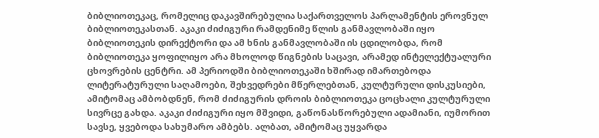ბიბლიოთეკაც, რომელიც დაკავშირებულია საქართველოს პარლამენტის ეროვნულ ბიბლიოთეკასთან. აკაკი ძიძიგური რამდენიმე წლის განმავლობაში იყო ბიბლიოთეკის დირექტორი და ამ ხნის განმავლობაში ის ცდილობდა, რომ ბიბლიოთეკა ყოფილიყო არა მხოლოდ წიგნების საცავი, არამედ ინტელექტუალური ცხოვრების ცენტრი. ამ პერიოდში ბიბლიოთეკაში ხშირად იმართებოდა ლიტერატურული საღამოები, შეხვედრები მწერლებთან, კულტურული დისკუსიები, ამიტომაც ამბობდნენ, რომ ძიძიგურის დროის ბიბლიოთეკა ცოცხალი კულტურული სივრცე გახდა. აკაკი ძიძიგური იყო მშვიდი, გაწონასწორებული ადამიანი, იუმორით სავსე, ყვებოდა სახუმარო ამბებს. ალბათ, ამიტომაც უყვარდა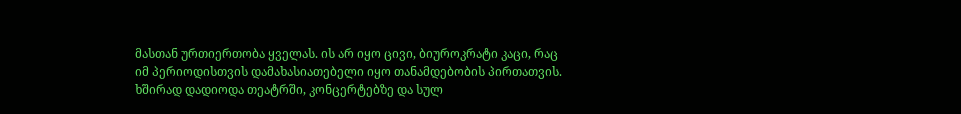მასთან ურთიერთობა ყველას. ის არ იყო ცივი, ბიუროკრატი კაცი, რაც იმ პერიოდისთვის დამახასიათებელი იყო თანამდებობის პირთათვის. ხშირად დადიოდა თეატრში, კონცერტებზე და სულ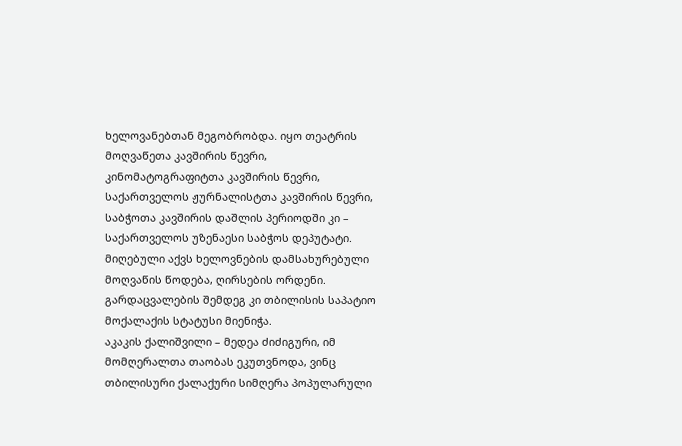ხელოვანებთან მეგობრობდა. იყო თეატრის მოღვაწეთა კავშირის წევრი, კინომატოგრაფიტთა კავშირის წევრი, საქართველოს ჟურნალისტთა კავშირის წევრი, საბჭოთა კავშირის დაშლის პერიოდში კი – საქართველოს უზენაესი საბჭოს დეპუტატი. მიღებული აქვს ხელოვნების დამსახურებული მოღვაწის წოდება, ღირსების ორდენი. გარდაცვალების შემდეგ კი თბილისის საპატიო მოქალაქის სტატუსი მიენიჭა.
აკაკის ქალიშვილი – მედეა ძიძიგური, იმ მომღერალთა თაობას ეკუთვნოდა, ვინც თბილისური ქალაქური სიმღერა პოპულარული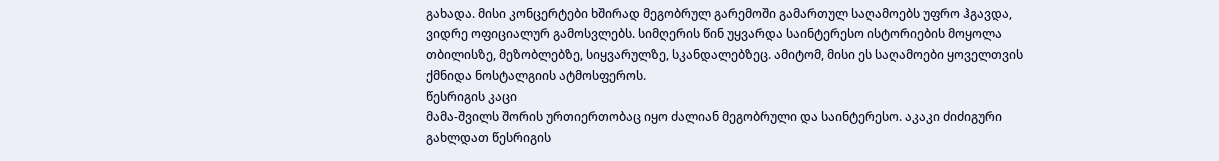გახადა. მისი კონცერტები ხშირად მეგობრულ გარემოში გამართულ საღამოებს უფრო ჰგავდა, ვიდრე ოფიციალურ გამოსვლებს. სიმღერის წინ უყვარდა საინტერესო ისტორიების მოყოლა თბილისზე, მეზობლებზე, სიყვარულზე, სკანდალებზეც. ამიტომ, მისი ეს საღამოები ყოველთვის ქმნიდა ნოსტალგიის ატმოსფეროს.
წესრიგის კაცი
მამა-შვილს შორის ურთიერთობაც იყო ძალიან მეგობრული და საინტერესო. აკაკი ძიძიგური გახლდათ წესრიგის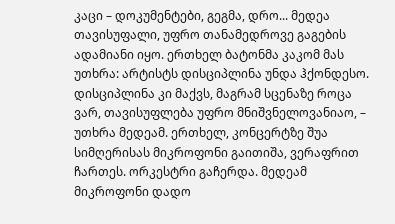კაცი – დოკუმენტები, გეგმა, დრო... მედეა თავისუფალი, უფრო თანამედროვე გაგების ადამიანი იყო. ერთხელ ბატონმა კაკომ მას უთხრა: არტისტს დისციპლინა უნდა ჰქონდესო. დისციპლინა კი მაქვს, მაგრამ სცენაზე როცა ვარ, თავისუფლება უფრო მნიშვნელოვანიაო, – უთხრა მედეამ. ერთხელ, კონცერტზე შუა სიმღერისას მიკროფონი გაითიშა, ვერაფრით ჩართეს. ორკესტრი გაჩერდა. მედეამ მიკროფონი დადო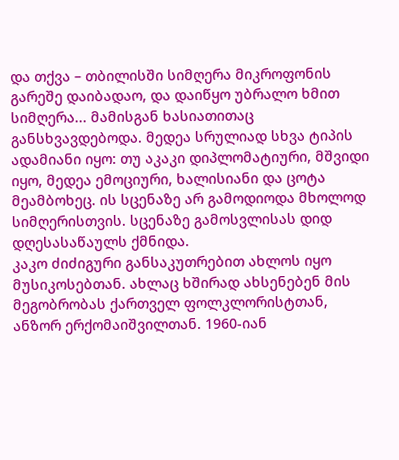და თქვა – თბილისში სიმღერა მიკროფონის გარეშე დაიბადაო, და დაიწყო უბრალო ხმით სიმღერა... მამისგან ხასიათითაც განსხვავდებოდა. მედეა სრულიად სხვა ტიპის ადამიანი იყო: თუ აკაკი დიპლომატიური, მშვიდი იყო, მედეა ემოციური, ხალისიანი და ცოტა მეამბოხეც. ის სცენაზე არ გამოდიოდა მხოლოდ სიმღერისთვის. სცენაზე გამოსვლისას დიდ დღესასაწაულს ქმნიდა.
კაკო ძიძიგური განსაკუთრებით ახლოს იყო მუსიკოსებთან. ახლაც ხშირად ახსენებენ მის მეგობრობას ქართველ ფოლკლორისტთან, ანზორ ერქომაიშვილთან. 1960-იან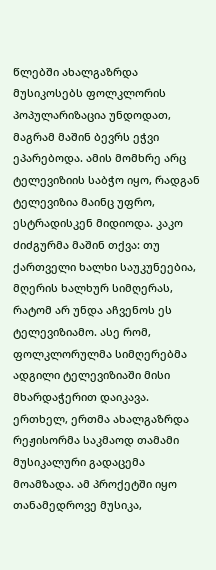წლებში ახალგაზრდა მუსიკოსებს ფოლკლორის პოპულარიზაცია უნდოდათ, მაგრამ მაშინ ბევრს ეჭვი ეპარებოდა. ამის მომხრე არც ტელევიზიის საბჭო იყო, რადგან ტელევიზია მაინც უფრო, ესტრადისკენ მიდიოდა. კაკო ძიძგურმა მაშინ თქვა: თუ ქართველი ხალხი საუკუნეებია, მღერის ხალხურ სიმღერას, რატომ არ უნდა აჩვენოს ეს ტელევიზიამო. ასე რომ, ფოლკლორულმა სიმღერებმა ადგილი ტელევიზიაში მისი მხარდაჭერით დაიკავა. ერთხელ, ერთმა ახალგაზრდა რეჟისორმა საკმაოდ თამამი მუსიკალური გადაცემა მოამზადა. ამ პროქეტში იყო თანამედროვე მუსიკა,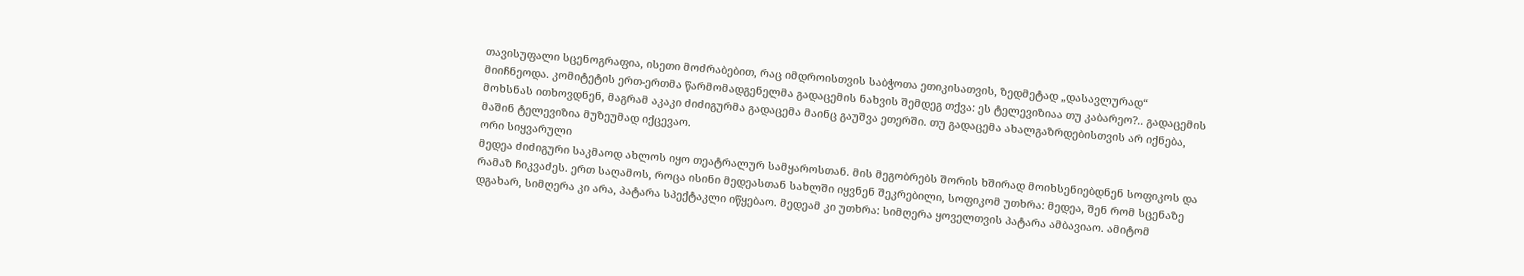თავისუფალი სცენოგრაფია, ისეთი მოძრაბებით, რაც იმდროისთვის საბჭოთა ეთიკისათვის, ზედმეტად „დასავლურად“ მიიჩნეოდა. კომიტეტის ერთ-ერთმა წარმომადგენელმა გადაცემის ნახვის შემდეგ თქვა: ეს ტელევიზიაა თუ კაბარეო?.. გადაცემის მოხსნას ითხოვდნენ, მაგრამ აკაკი ძიძიგურმა გადაცემა მაინც გაუშვა ეთერში. თუ გადაცემა ახალგაზრდებისთვის არ იქნება, მაშინ ტელევიზია მუზეუმად იქცევაო.
ორი სიყვარული
მედეა ძიძიგური საკმაოდ ახლოს იყო თეატრალურ სამყაროსთან. მის მეგობრებს შორის ხშირად მოიხსენიებდნენ სოფიკოს და რამაზ ჩიკვაძეს. ერთ საღამოს, როცა ისინი მედეასთან სახლში იყვნენ შეკრებილი, სოფიკომ უთხრა: მედეა, შენ რომ სცენაზე დგახარ, სიმღერა კი არა, პატარა სპექტაკლი იწყებაო. მედეამ კი უთხრა: სიმღერა ყოველთვის პატარა ამბავიაო. ამიტომ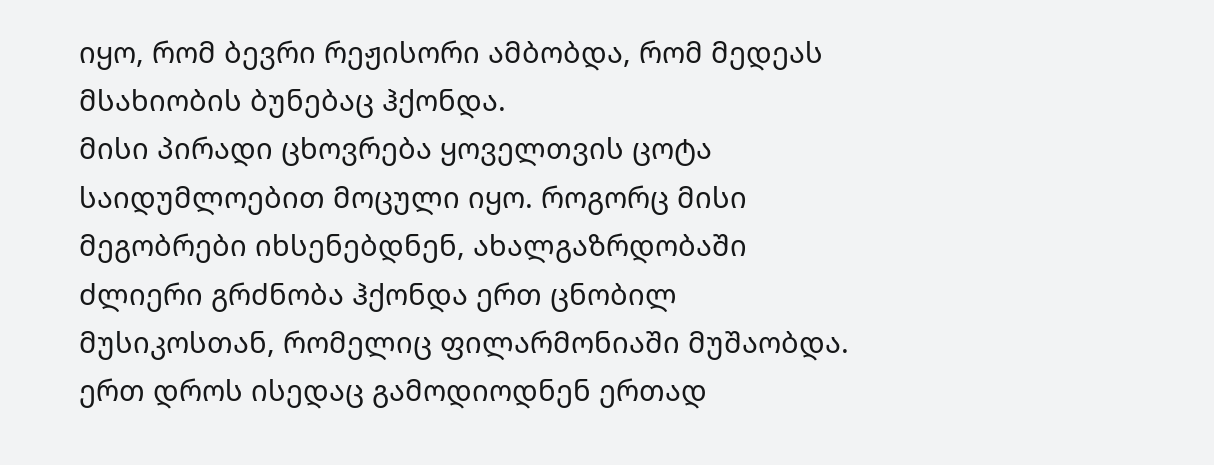იყო, რომ ბევრი რეჟისორი ამბობდა, რომ მედეას მსახიობის ბუნებაც ჰქონდა.
მისი პირადი ცხოვრება ყოველთვის ცოტა საიდუმლოებით მოცული იყო. როგორც მისი მეგობრები იხსენებდნენ, ახალგაზრდობაში ძლიერი გრძნობა ჰქონდა ერთ ცნობილ მუსიკოსთან, რომელიც ფილარმონიაში მუშაობდა. ერთ დროს ისედაც გამოდიოდნენ ერთად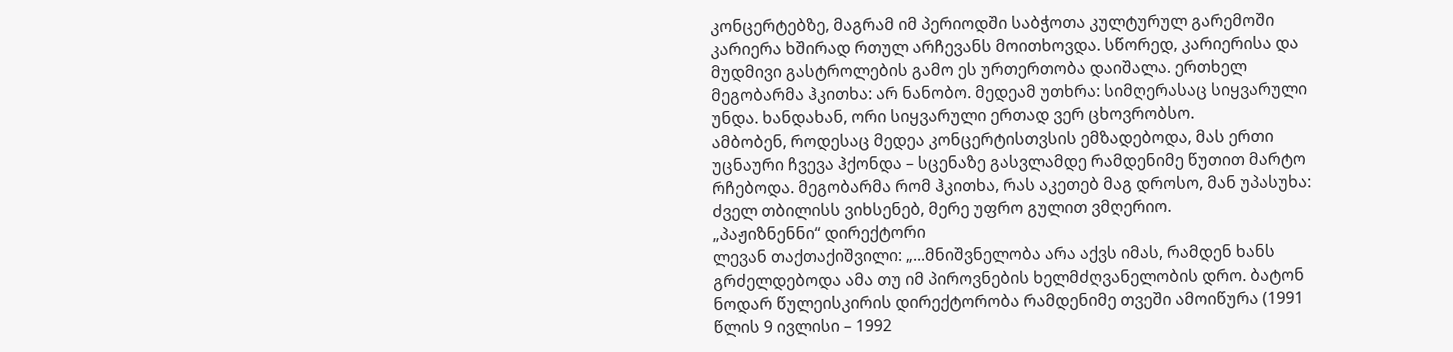კონცერტებზე, მაგრამ იმ პერიოდში საბჭოთა კულტურულ გარემოში კარიერა ხშირად რთულ არჩევანს მოითხოვდა. სწორედ, კარიერისა და მუდმივი გასტროლების გამო ეს ურთერთობა დაიშალა. ერთხელ მეგობარმა ჰკითხა: არ ნანობო. მედეამ უთხრა: სიმღერასაც სიყვარული უნდა. ხანდახან, ორი სიყვარული ერთად ვერ ცხოვრობსო.
ამბობენ, როდესაც მედეა კონცერტისთვსის ემზადებოდა, მას ერთი უცნაური ჩვევა ჰქონდა – სცენაზე გასვლამდე რამდენიმე წუთით მარტო რჩებოდა. მეგობარმა რომ ჰკითხა, რას აკეთებ მაგ დროსო, მან უპასუხა: ძველ თბილისს ვიხსენებ, მერე უფრო გულით ვმღერიო.
„პაჟიზნენნი“ დირექტორი
ლევან თაქთაქიშვილი: „...მნიშვნელობა არა აქვს იმას, რამდენ ხანს გრძელდებოდა ამა თუ იმ პიროვნების ხელმძღვანელობის დრო. ბატონ ნოდარ წულეისკირის დირექტორობა რამდენიმე თვეში ამოიწურა (1991 წლის 9 ივლისი – 1992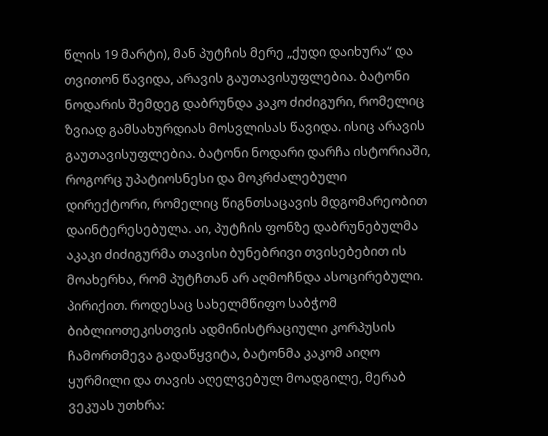წლის 19 მარტი), მან პუტჩის მერე „ქუდი დაიხურა“ და თვითონ წავიდა, არავის გაუთავისუფლებია. ბატონი ნოდარის შემდეგ დაბრუნდა კაკო ძიძიგური, რომელიც ზვიად გამსახურდიას მოსვლისას წავიდა. ისიც არავის გაუთავისუფლებია. ბატონი ნოდარი დარჩა ისტორიაში, როგორც უპატიოსნესი და მოკრძალებული დირექტორი, რომელიც წიგნთსაცავის მდგომარეობით დაინტერესებულა. აი, პუტჩის ფონზე დაბრუნებულმა აკაკი ძიძიგურმა თავისი ბუნებრივი თვისებებით ის მოახერხა, რომ პუტჩთან არ აღმოჩნდა ასოცირებული. პირიქით. როდესაც სახელმწიფო საბჭომ ბიბლიოთეკისთვის ადმინისტრაციული კორპუსის ჩამორთმევა გადაწყვიტა, ბატონმა კაკომ აიღო ყურმილი და თავის აღელვებულ მოადგილე, მერაბ ვეკუას უთხრა: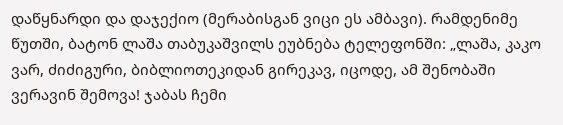დაწყნარდი და დაჯექიო (მერაბისგან ვიცი ეს ამბავი). რამდენიმე წუთში, ბატონ ლაშა თაბუკაშვილს ეუბნება ტელეფონში: „ლაშა, კაკო ვარ, ძიძიგური, ბიბლიოთეკიდან გირეკავ, იცოდე, ამ შენობაში ვერავინ შემოვა! ჯაბას ჩემი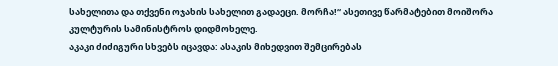სახელითა და თქვენი ოჯახის სახელით გადაეცი. მორჩა!“ ასეთივე წარმატებით მოიშორა კულტურის სამინისტროს დიდმოხელე.
აკაკი ძიძიგური სხვებს იცავდა: ასაკის მიხედვით შემცირებას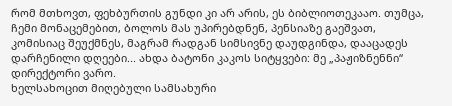რომ მთხოვთ, ფეხბურთის გუნდი კი არ არის, ეს ბიბლიოთეკააო. თუმცა, ჩემი მონაცემებით, ბოლოს მას უპირებდნენ, პენსიაზე გაეშვათ, კომისიაც შეუქმნეს, მაგრამ რადგან სიმსივნე დაუდგინდა, დააცადეს დარჩენილი დღეები... ახდა ბატონი კაკოს სიტყვები: მე „პაჟიზნენნი“ დირექტორი ვარო.
ხელსახოცით მიღებული სამსახური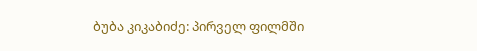ბუბა კიკაბიძე: პირველ ფილმში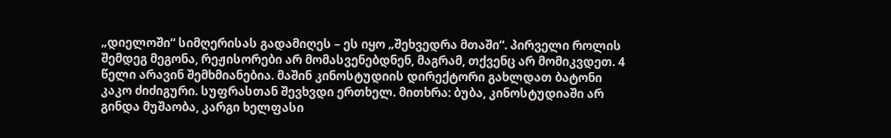„დიელოში“ სიმღერისას გადამიღეს – ეს იყო „შეხვედრა მთაში“. პირველი როლის შემდეგ მეგონა, რეჟისორები არ მომასვენებდნენ, მაგრამ, თქვენც არ მომიკვდეთ. 4 წელი არავინ შემხმიანებია. მაშინ კინოსტუდიის დირექტორი გახლდათ ბატონი კაკო ძიძიგური. სუფრასთან შევხვდი ერთხელ. მითხრა: ბუბა, კინოსტუდიაში არ გინდა მუშაობა, კარგი ხელფასი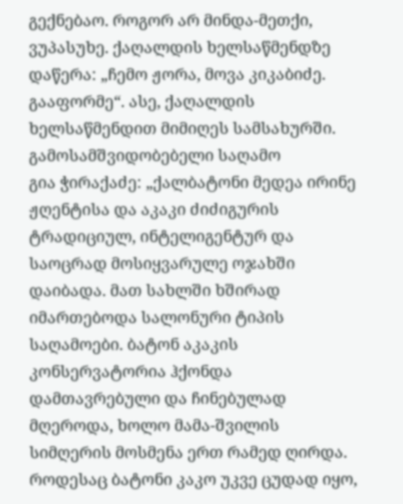გექნებაო. როგორ არ მინდა-მეთქი, ვუპასუხე. ქაღალდის ხელსაწმენდზე დაწერა: „ჩემო ჟორა, მოვა კიკაბიძე. გააფორმე“. ასე, ქაღალდის ხელსაწმენდით მიმიღეს სამსახურში.
გამოსამშვიდობებელი საღამო
გია ჭირაქაძე: „ქალბატონი მედეა ირინე ჟღენტისა და აკაკი ძიძიგურის ტრადიციულ, ინტელიგენტურ და საოცრად მოსიყვარულე ოჯახში დაიბადა. მათ სახლში ხშირად იმართებოდა სალონური ტიპის საღამოები. ბატონ აკაკის კონსერვატორია ჰქონდა დამთავრებული და ჩინებულად მღეროდა, ხოლო მამა-შვილის სიმღერის მოსმენა ერთ რამედ ღირდა. როდესაც ბატონი კაკო უკვე ცუდად იყო,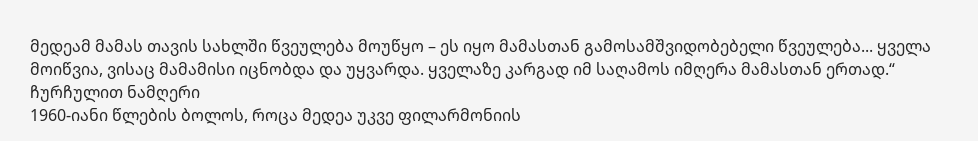მედეამ მამას თავის სახლში წვეულება მოუწყო – ეს იყო მამასთან გამოსამშვიდობებელი წვეულება... ყველა მოიწვია, ვისაც მამამისი იცნობდა და უყვარდა. ყველაზე კარგად იმ საღამოს იმღერა მამასთან ერთად.“
ჩურჩულით ნამღერი
1960-იანი წლების ბოლოს, როცა მედეა უკვე ფილარმონიის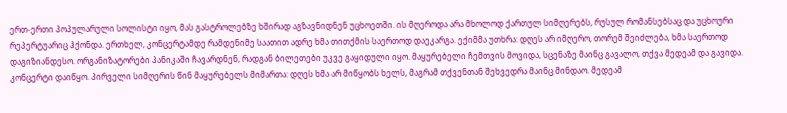ერთ-ერთი პოპულარული სოლისტი იყო, მას გასტროლებზე ხშირად აგზავნიდნენ უცხოეთში. ის მღეროდა არა მხოლოდ ქართულ სიმღერებს, რუსულ რომანსებსაც და უცხოური რეპერტუარიც ჰქონდა. ერთხელ, კონცერტამდე რამდენიმე საათით ადრე ხმა თითქმის საერთოდ დაეკარგა. ექიმმა უთხრა: დღეს არ იმღერო, თორემ შეიძლება, ხმა საერთოდ დაგიზიანდესო. ორგანიზატორები პანიკაში ჩავარდნენ, რადგან ბილეთები უკვე გაყიდული იყო. მაყურებელი ჩემთვის მოვიდა, სცენაზე მაინც გავალო, თქვა მედეამ და გავიდა. კონცერტი დაიწყო. პირველი სიმღერის წინ მაყურებელს მიმართა: დღეს ხმა არ მიწყობს ხელს, მაგრამ თქვენთან შეხვედრა მაინც მინდაო. მედეამ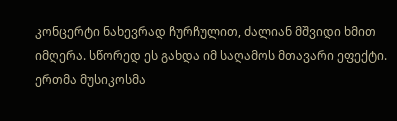კონცერტი ნახევრად ჩურჩულით, ძალიან მშვიდი ხმით იმღერა. სწორედ ეს გახდა იმ საღამოს მთავარი ეფექტი. ერთმა მუსიკოსმა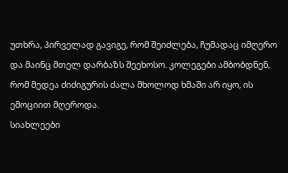უთხრა, პირველად გავიგე, რომ შეიძლება, ჩუმადაც იმღერო და მაინც მთელ დარბაზს შეეხოსო. კოლეგები ამბობდნენ, რომ მედეა ძიძიგურის ძალა მხოლოდ ხმაში არ იყო, ის ემოციით მღეროდა.
სიახლეები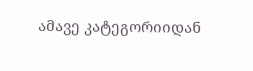ამავე კატეგორიიდან